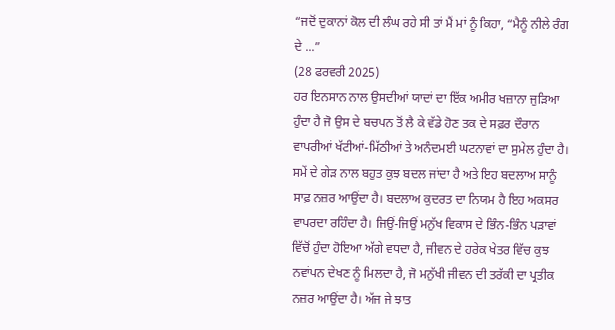“ਜਦੋਂ ਦੁਕਾਨਾਂ ਕੋਲ ਦੀ ਲੰਘ ਰਹੇ ਸੀ ਤਾਂ ਮੈਂ ਮਾਂ ਨੂੰ ਕਿਹਾ, “ਮੈਨੂੰ ਨੀਲੇ ਰੰਗ ਦੇ ...”
(28 ਫਰਵਰੀ 2025)
ਹਰ ਇਨਸਾਨ ਨਾਲ ਉਸਦੀਆਂ ਯਾਦਾਂ ਦਾ ਇੱਕ ਅਮੀਰ ਖਜ਼ਾਨਾ ਜੁੜਿਆ ਹੁੰਦਾ ਹੈ ਜੋ ਉਸ ਦੇ ਬਚਪਨ ਤੋਂ ਲੈ ਕੇ ਵੱਡੇ ਹੋਣ ਤਕ ਦੇ ਸਫ਼ਰ ਦੌਰਾਨ ਵਾਪਰੀਆਂ ਖੱਟੀਆਂ-ਮਿੱਠੀਆਂ ਤੇ ਅਨੰਦਮਈ ਘਟਨਾਵਾਂ ਦਾ ਸੁਮੇਲ ਹੁੰਦਾ ਹੈ। ਸਮੇਂ ਦੇ ਗੇੜ ਨਾਲ ਬਹੁਤ ਕੁਝ ਬਦਲ ਜਾਂਦਾ ਹੈ ਅਤੇ ਇਹ ਬਦਲਾਅ ਸਾਨੂੰ ਸਾਫ਼ ਨਜ਼ਰ ਆਉਂਦਾ ਹੈ। ਬਦਲਾਅ ਕੁਦਰਤ ਦਾ ਨਿਯਮ ਹੈ ਇਹ ਅਕਸਰ ਵਾਪਰਦਾ ਰਹਿੰਦਾ ਹੈ। ਜਿਉਂ-ਜਿਉਂ ਮਨੁੱਖ ਵਿਕਾਸ ਦੇ ਭਿੰਨ-ਭਿੰਨ ਪੜਾਵਾਂ ਵਿੱਚੋਂ ਹੁੰਦਾ ਹੋਇਆ ਅੱਗੇ ਵਧਦਾ ਹੈ, ਜੀਵਨ ਦੇ ਹਰੇਕ ਖੇਤਰ ਵਿੱਚ ਕੁਝ ਨਵਾਂਪਨ ਦੇਖਣ ਨੂੰ ਮਿਲਦਾ ਹੈ, ਜੋ ਮਨੁੱਖੀ ਜੀਵਨ ਦੀ ਤਰੱਕੀ ਦਾ ਪ੍ਰਤੀਕ ਨਜ਼ਰ ਆਉਂਦਾ ਹੈ। ਅੱਜ ਜੇ ਝਾਤ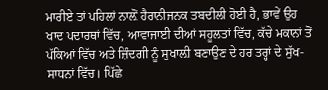ਮਾਰੀਏ ਤਾਂ ਪਹਿਲਾਂ ਨਾਲ਼ੋਂ ਹੈਰਾਨੀਜਨਕ ਤਬਦੀਲੀ ਹੋਈ ਹੈ, ਭਾਵੇਂ ਉਹ ਖਾਦ ਪਦਾਰਥਾਂ ਵਿੱਚ, ਆਵਾਜਾਈ ਦੀਆਂ ਸਹੂਲਤਾਂ ਵਿੱਚ, ਕੱਚੇ ਮਕਾਨਾਂ ਤੋਂ ਪੱਕਿਆਂ ਵਿੱਚ ਅਤੇ ਜ਼ਿੰਦਗੀ ਨੂੰ ਸੁਖਾਲ਼ੀ ਬਣਾਉਣ ਦੇ ਹਰ ਤਰ੍ਹਾਂ ਦੇ ਸੁੱਖ-ਸਾਧਨਾਂ ਵਿੱਚ। ਪਿੱਛੇ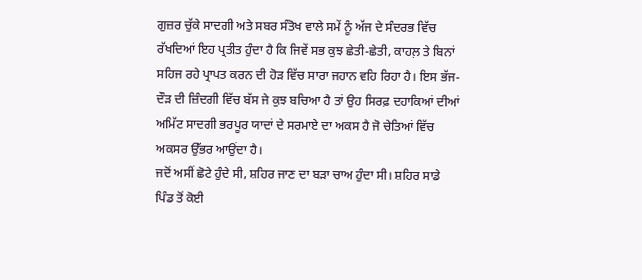ਗੁਜ਼ਰ ਚੁੱਕੇ ਸਾਦਗੀ ਅਤੇ ਸਬਰ ਸੰਤੋਖ ਵਾਲੇ ਸਮੇਂ ਨੂੰ ਅੱਜ ਦੇ ਸੰਦਰਭ ਵਿੱਚ ਰੱਖਦਿਆਂ ਇਹ ਪ੍ਰਤੀਤ ਹੁੰਦਾ ਹੈ ਕਿ ਜਿਵੇਂ ਸਭ ਕੁਝ ਛੇਤੀ-ਛੇਤੀ, ਕਾਹਲ਼ ਤੇ ਬਿਨਾਂ ਸਹਿਜ ਰਹੇ ਪ੍ਰਾਪਤ ਕਰਨ ਦੀ ਹੋੜ ਵਿੱਚ ਸਾਰਾ ਜਹਾਨ ਵਹਿ ਰਿਹਾ ਹੈ। ਇਸ ਭੱਜ-ਦੌੜ ਦੀ ਜ਼ਿੰਦਗੀ ਵਿੱਚ ਬੱਸ ਜੇ ਕੁਝ ਬਚਿਆ ਹੈ ਤਾਂ ਉਹ ਸਿਰਫ਼ ਦਹਾਕਿਆਂ ਦੀਆਂ ਅਮਿੱਟ ਸਾਦਗੀ ਭਰਪੂਰ ਯਾਦਾਂ ਦੇ ਸਰਮਾਏ ਦਾ ਅਕਸ ਹੈ ਜੋ ਚੇਤਿਆਂ ਵਿੱਚ ਅਕਸਰ ਉੱਭਰ ਆਉਂਦਾ ਹੈ।
ਜਦੋਂ ਅਸੀਂ ਛੋਟੇ ਹੁੰਦੇ ਸੀ, ਸ਼ਹਿਰ ਜਾਣ ਦਾ ਬੜਾ ਚਾਅ ਹੁੰਦਾ ਸੀ। ਸ਼ਹਿਰ ਸਾਡੇ ਪਿੰਡ ਤੋਂ ਕੋਈ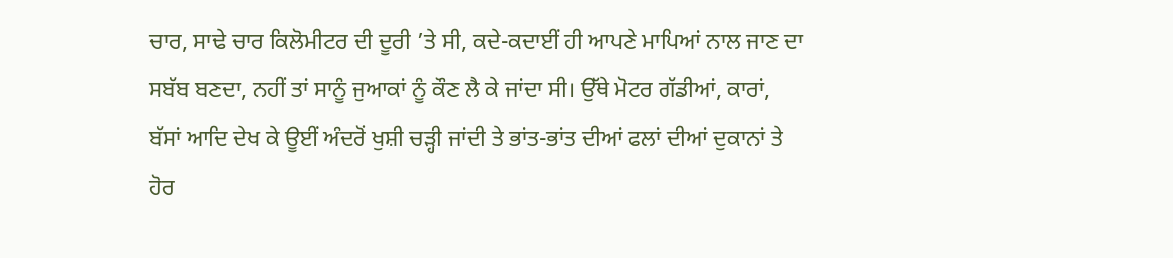ਚਾਰ, ਸਾਢੇ ਚਾਰ ਕਿਲੋਮੀਟਰ ਦੀ ਦੂਰੀ ’ਤੇ ਸੀ, ਕਦੇ-ਕਦਾਈਂ ਹੀ ਆਪਣੇ ਮਾਪਿਆਂ ਨਾਲ ਜਾਣ ਦਾ ਸਬੱਬ ਬਣਦਾ, ਨਹੀਂ ਤਾਂ ਸਾਨੂੰ ਜੁਆਕਾਂ ਨੂੰ ਕੌਣ ਲੈ ਕੇ ਜਾਂਦਾ ਸੀ। ਉੱਥੇ ਮੋਟਰ ਗੱਡੀਆਂ, ਕਾਰਾਂ, ਬੱਸਾਂ ਆਦਿ ਦੇਖ ਕੇ ਊਈਂ ਅੰਦਰੋਂ ਖੁਸ਼ੀ ਚੜ੍ਹੀ ਜਾਂਦੀ ਤੇ ਭਾਂਤ-ਭਾਂਤ ਦੀਆਂ ਫਲਾਂ ਦੀਆਂ ਦੁਕਾਨਾਂ ਤੇ ਹੋਰ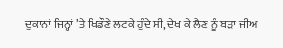ਦੁਕਾਨਾਂ ਜਿਨ੍ਹਾਂ ’ਤੇ ਖਿਡੌਣੇ ਲਟਕੇ ਹੁੰਦੇ ਸੀ, ਦੇਖ ਕੇ ਲੈਣ ਨੂੰ ਬੜਾ ਜੀਅ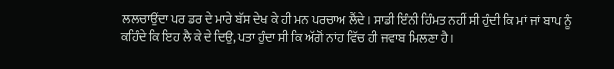ਲਲਚਾਉਂਦਾ ਪਰ ਡਰ ਦੇ ਮਾਰੇ ਬੱਸ ਦੇਖ ਕੇ ਹੀ ਮਨ ਪਰਚਾਅ ਲੈਂਦੇ। ਸਾਡੀ ਇੰਨੀ ਹਿੰਮਤ ਨਹੀਂ ਸੀ ਹੁੰਦੀ ਕਿ ਮਾਂ ਜਾਂ ਬਾਪ ਨੂੰ ਕਹਿੰਦੇ ਕਿ ਇਹ ਲੈ ਕੇ ਦੇ ਦਿਉ, ਪਤਾ ਹੁੰਦਾ ਸੀ ਕਿ ਅੱਗੋਂ ਨਾਂਹ ਵਿੱਚ ਹੀ ਜਵਾਬ ਮਿਲਣਾ ਹੈ।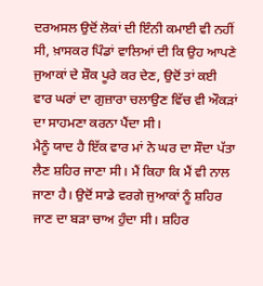ਦਰਅਸਲ ਉਦੋਂ ਲੋਕਾਂ ਦੀ ਇੰਨੀ ਕਮਾਈ ਵੀ ਨਹੀਂ ਸੀ, ਖ਼ਾਸਕਰ ਪਿੰਡਾਂ ਵਾਲਿਆਂ ਦੀ ਕਿ ਉਹ ਆਪਣੇ ਜੁਆਕਾਂ ਦੇ ਸ਼ੌਕ ਪੂਰੇ ਕਰ ਦੇਣ, ਉਦੋਂ ਤਾਂ ਕਈ ਵਾਰ ਘਰਾਂ ਦਾ ਗੁਜ਼ਾਰਾ ਚਲਾਉਣ ਵਿੱਚ ਵੀ ਔਕੜਾਂ ਦਾ ਸਾਹਮਣਾ ਕਰਨਾ ਪੈਂਦਾ ਸੀ।
ਮੈਨੂੰ ਯਾਦ ਹੈ ਇੱਕ ਵਾਰ ਮਾਂ ਨੇ ਘਰ ਦਾ ਸੌਦਾ ਪੱਤਾ ਲੈਣ ਸ਼ਹਿਰ ਜਾਣਾ ਸੀ। ਮੈਂ ਕਿਹਾ ਕਿ ਮੈਂ ਵੀ ਨਾਲ ਜਾਣਾ ਹੈ। ਉਦੋਂ ਸਾਡੇ ਵਰਗੇ ਜੁਆਕਾਂ ਨੂੰ ਸ਼ਹਿਰ ਜਾਣ ਦਾ ਬੜਾ ਚਾਅ ਹੁੰਦਾ ਸੀ। ਸ਼ਹਿਰ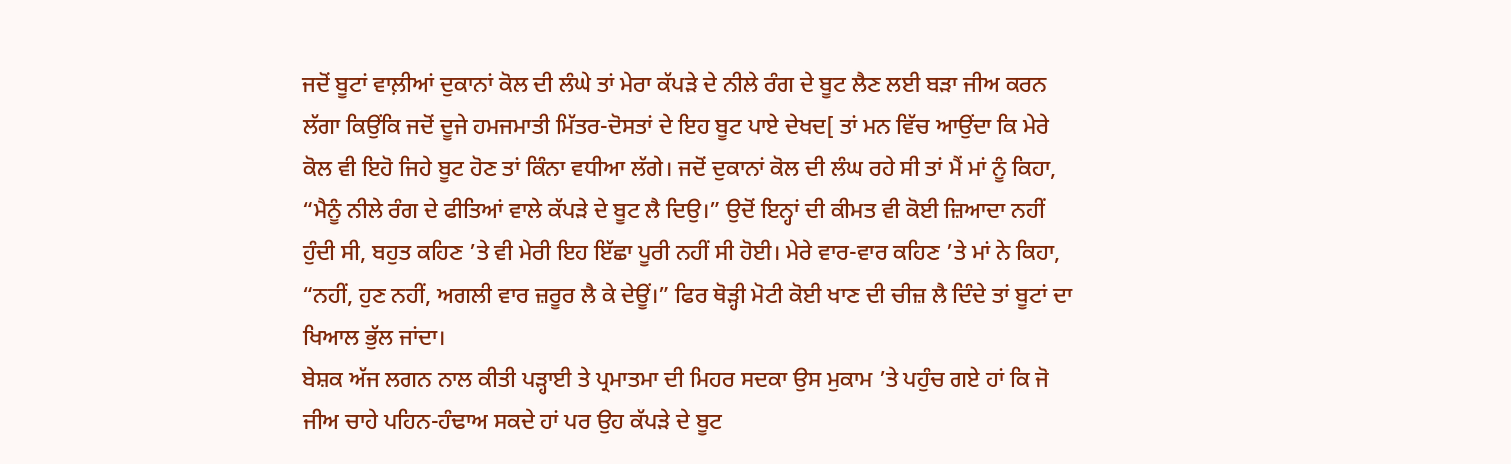ਜਦੋਂ ਬੂਟਾਂ ਵਾਲ਼ੀਆਂ ਦੁਕਾਨਾਂ ਕੋਲ ਦੀ ਲੰਘੇ ਤਾਂ ਮੇਰਾ ਕੱਪੜੇ ਦੇ ਨੀਲੇ ਰੰਗ ਦੇ ਬੂਟ ਲੈਣ ਲਈ ਬੜਾ ਜੀਅ ਕਰਨ ਲੱਗਾ ਕਿਉਂਕਿ ਜਦੋਂ ਦੂਜੇ ਹਮਜਮਾਤੀ ਮਿੱਤਰ-ਦੋਸਤਾਂ ਦੇ ਇਹ ਬੂਟ ਪਾਏ ਦੇਖਦ[ ਤਾਂ ਮਨ ਵਿੱਚ ਆਉਂਦਾ ਕਿ ਮੇਰੇ ਕੋਲ ਵੀ ਇਹੋ ਜਿਹੇ ਬੂਟ ਹੋਣ ਤਾਂ ਕਿੰਨਾ ਵਧੀਆ ਲੱਗੇ। ਜਦੋਂ ਦੁਕਾਨਾਂ ਕੋਲ ਦੀ ਲੰਘ ਰਹੇ ਸੀ ਤਾਂ ਮੈਂ ਮਾਂ ਨੂੰ ਕਿਹਾ, “ਮੈਨੂੰ ਨੀਲੇ ਰੰਗ ਦੇ ਫੀਤਿਆਂ ਵਾਲੇ ਕੱਪੜੇ ਦੇ ਬੂਟ ਲੈ ਦਿਉ।” ਉਦੋਂ ਇਨ੍ਹਾਂ ਦੀ ਕੀਮਤ ਵੀ ਕੋਈ ਜ਼ਿਆਦਾ ਨਹੀਂ ਹੁੰਦੀ ਸੀ, ਬਹੁਤ ਕਹਿਣ ’ਤੇ ਵੀ ਮੇਰੀ ਇਹ ਇੱਛਾ ਪੂਰੀ ਨਹੀਂ ਸੀ ਹੋਈ। ਮੇਰੇ ਵਾਰ-ਵਾਰ ਕਹਿਣ ’ਤੇ ਮਾਂ ਨੇ ਕਿਹਾ, “ਨਹੀਂ, ਹੁਣ ਨਹੀਂ, ਅਗਲੀ ਵਾਰ ਜ਼ਰੂਰ ਲੈ ਕੇ ਦੇਊਂ।” ਫਿਰ ਥੋੜ੍ਹੀ ਮੋਟੀ ਕੋਈ ਖਾਣ ਦੀ ਚੀਜ਼ ਲੈ ਦਿੰਦੇ ਤਾਂ ਬੂਟਾਂ ਦਾ ਖਿਆਲ ਭੁੱਲ ਜਾਂਦਾ।
ਬੇਸ਼ਕ ਅੱਜ ਲਗਨ ਨਾਲ ਕੀਤੀ ਪੜ੍ਹਾਈ ਤੇ ਪ੍ਰਮਾਤਮਾ ਦੀ ਮਿਹਰ ਸਦਕਾ ਉਸ ਮੁਕਾਮ ’ਤੇ ਪਹੁੰਚ ਗਏ ਹਾਂ ਕਿ ਜੋ ਜੀਅ ਚਾਹੇ ਪਹਿਨ-ਹੰਢਾਅ ਸਕਦੇ ਹਾਂ ਪਰ ਉਹ ਕੱਪੜੇ ਦੇ ਬੂਟ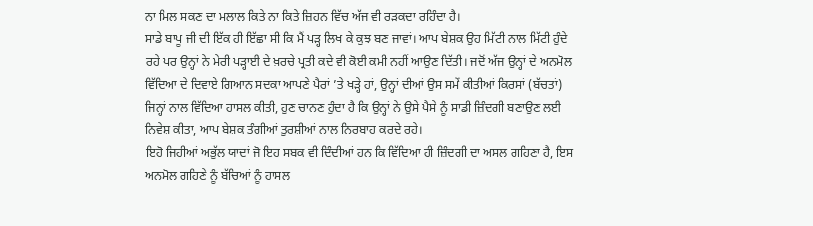ਨਾ ਮਿਲ ਸਕਣ ਦਾ ਮਲਾਲ ਕਿਤੇ ਨਾ ਕਿਤੇ ਜ਼ਿਹਨ ਵਿੱਚ ਅੱਜ ਵੀ ਰੜਕਦਾ ਰਹਿੰਦਾ ਹੈ।
ਸਾਡੇ ਬਾਪੂ ਜੀ ਦੀ ਇੱਕ ਹੀ ਇੱਛਾ ਸੀ ਕਿ ਮੈਂ ਪੜ੍ਹ ਲਿਖ ਕੇ ਕੁਝ ਬਣ ਜਾਵਾਂ। ਆਪ ਬੇਸ਼ਕ ਉਹ ਮਿੱਟੀ ਨਾਲ ਮਿੱਟੀ ਹੁੰਦੇ ਰਹੇ ਪਰ ਉਨ੍ਹਾਂ ਨੇ ਮੇਰੀ ਪੜ੍ਹਾਈ ਦੇ ਖ਼ਰਚੇ ਪ੍ਰਤੀ ਕਦੇ ਵੀ ਕੋਈ ਕਮੀ ਨਹੀਂ ਆਉਣ ਦਿੱਤੀ। ਜਦੋਂ ਅੱਜ ਉਨ੍ਹਾਂ ਦੇ ਅਨਮੋਲ ਵਿੱਦਿਆ ਦੇ ਦਿਵਾਏ ਗਿਆਨ ਸਦਕਾ ਆਪਣੇ ਪੈਰਾਂ ’ਤੇ ਖੜ੍ਹੇ ਹਾਂ, ਉਨ੍ਹਾਂ ਦੀਆਂ ਉਸ ਸਮੇਂ ਕੀਤੀਆਂ ਕਿਰਸਾਂ (ਬੱਚਤਾਂ) ਜਿਨ੍ਹਾਂ ਨਾਲ ਵਿੱਦਿਆ ਹਾਸਲ ਕੀਤੀ, ਹੁਣ ਚਾਨਣ ਹੁੰਦਾ ਹੈ ਕਿ ਉਨ੍ਹਾਂ ਨੇ ਉਸੇ ਪੈਸੇ ਨੂੰ ਸਾਡੀ ਜ਼ਿੰਦਗੀ ਬਣਾਉਣ ਲਈ ਨਿਵੇਸ਼ ਕੀਤਾ, ਆਪ ਬੇਸ਼ਕ ਤੰਗੀਆਂ ਤੁਰਸ਼ੀਆਂ ਨਾਲ ਨਿਰਬਾਹ ਕਰਦੇ ਰਹੇ।
ਇਹੋ ਜਿਹੀਆਂ ਅਭੁੱਲ ਯਾਦਾਂ ਜੋ ਇਹ ਸਬਕ ਵੀ ਦਿੰਦੀਆਂ ਹਨ ਕਿ ਵਿੱਦਿਆ ਹੀ ਜ਼ਿੰਦਗੀ ਦਾ ਅਸਲ ਗਹਿਣਾ ਹੈ, ਇਸ ਅਨਮੋਲ ਗਹਿਣੇ ਨੂੰ ਬੱਚਿਆਂ ਨੂੰ ਹਾਸਲ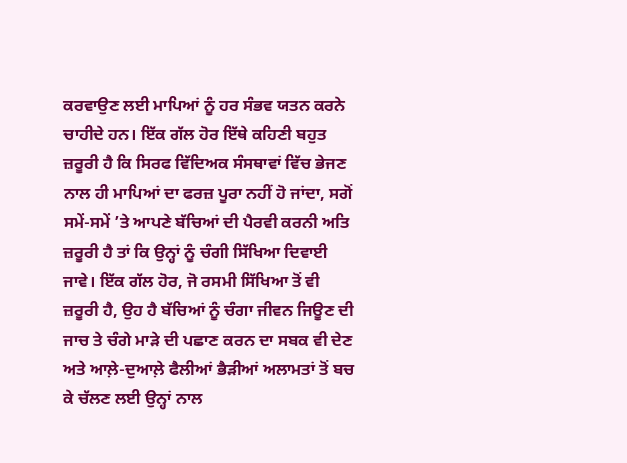ਕਰਵਾਉਣ ਲਈ ਮਾਪਿਆਂ ਨੂੰ ਹਰ ਸੰਭਵ ਯਤਨ ਕਰਨੇ ਚਾਹੀਦੇ ਹਨ। ਇੱਕ ਗੱਲ ਹੋਰ ਇੱਥੇ ਕਹਿਣੀ ਬਹੁਤ ਜ਼ਰੂਰੀ ਹੈ ਕਿ ਸਿਰਫ ਵਿੱਦਿਅਕ ਸੰਸਥਾਵਾਂ ਵਿੱਚ ਭੇਜਣ ਨਾਲ ਹੀ ਮਾਪਿਆਂ ਦਾ ਫਰਜ਼ ਪੂਰਾ ਨਹੀਂ ਹੋ ਜਾਂਦਾ, ਸਗੋਂ ਸਮੇਂ-ਸਮੇਂ ’ਤੇ ਆਪਣੇ ਬੱਚਿਆਂ ਦੀ ਪੈਰਵੀ ਕਰਨੀ ਅਤਿ ਜ਼ਰੂਰੀ ਹੈ ਤਾਂ ਕਿ ਉਨ੍ਹਾਂ ਨੂੰ ਚੰਗੀ ਸਿੱਖਿਆ ਦਿਵਾਈ ਜਾਵੇ। ਇੱਕ ਗੱਲ ਹੋਰ, ਜੋ ਰਸਮੀ ਸਿੱਖਿਆ ਤੋਂ ਵੀ ਜ਼ਰੂਰੀ ਹੈ, ਉਹ ਹੈ ਬੱਚਿਆਂ ਨੂੰ ਚੰਗਾ ਜੀਵਨ ਜਿਊਣ ਦੀ ਜਾਚ ਤੇ ਚੰਗੇ ਮਾੜੇ ਦੀ ਪਛਾਣ ਕਰਨ ਦਾ ਸਬਕ ਵੀ ਦੇਣ ਅਤੇ ਆਲ਼ੇ-ਦੁਆਲ਼ੇ ਫੈਲੀਆਂ ਭੈੜੀਆਂ ਅਲਾਮਤਾਂ ਤੋਂ ਬਚ ਕੇ ਚੱਲਣ ਲਈ ਉਨ੍ਹਾਂ ਨਾਲ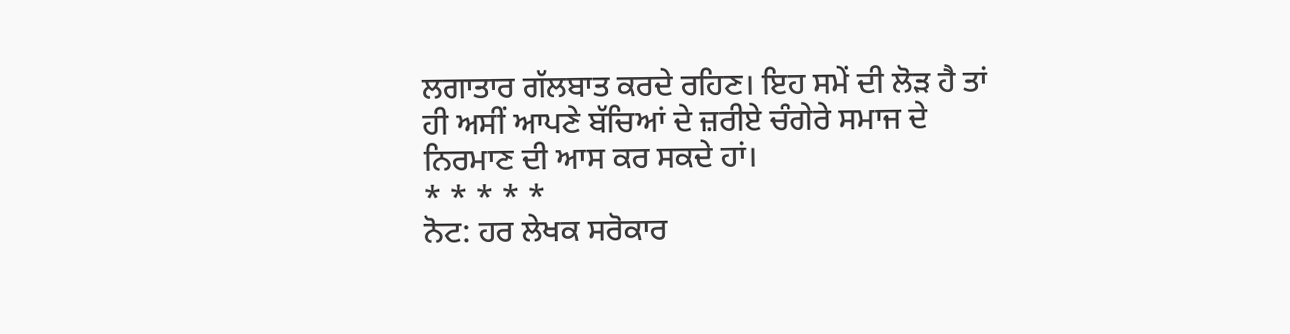ਲਗਾਤਾਰ ਗੱਲਬਾਤ ਕਰਦੇ ਰਹਿਣ। ਇਹ ਸਮੇਂ ਦੀ ਲੋੜ ਹੈ ਤਾਂ ਹੀ ਅਸੀਂ ਆਪਣੇ ਬੱਚਿਆਂ ਦੇ ਜ਼ਰੀਏ ਚੰਗੇਰੇ ਸਮਾਜ ਦੇ ਨਿਰਮਾਣ ਦੀ ਆਸ ਕਰ ਸਕਦੇ ਹਾਂ।
* * * * *
ਨੋਟ: ਹਰ ਲੇਖਕ ਸਰੋਕਾਰ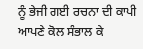ਨੂੰ ਭੇਜੀ ਗਈ ਰਚਨਾ ਦੀ ਕਾਪੀ ਆਪਣੇ ਕੋਲ ਸੰਭਾਲ ਕੇ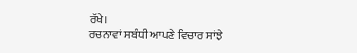ਰੱਖੇ।
ਰਚਨਾਵਾਂ ਸਬੰਧੀ ਆਪਣੇ ਵਿਚਾਰ ਸਾਂਝੇ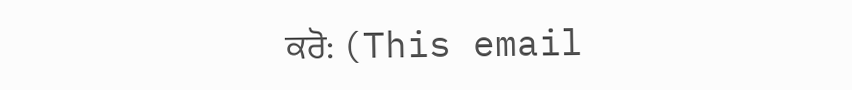ਕਰੋ: (This email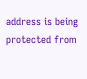address is being protected from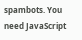spambots. You need JavaScript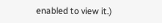enabled to view it.)